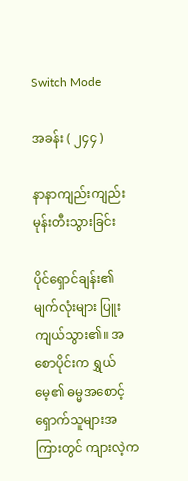Switch Mode

အခန်း ( ၂၄၄ )

နာနာကျည်းကျည်း မုန်းတီးသွားခြင်း

ပိုင်ရှောင်ချန်း၏မျက်လုံးများ ပြူးကျယ်သွား၏။ အစောပိုင်းက ရွှယ်မေ့၏ ဓမ္မအစောင့်ရှောက်သူများအကြားတွင် ကျားလဲ့က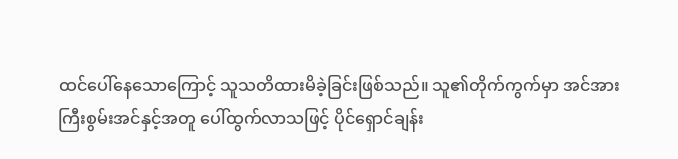ထင်ပေါ်နေသောကြောင့် သူသတိထားမိခဲ့ခြင်းဖြစ်သည်။ သူ၏တိုက်ကွက်မှာ အင်အားကြီးစွမ်းအင်နှင့်အတူ ပေါ်ထွက်လာသဖြင့် ပိုင်ရှောင်ချန်း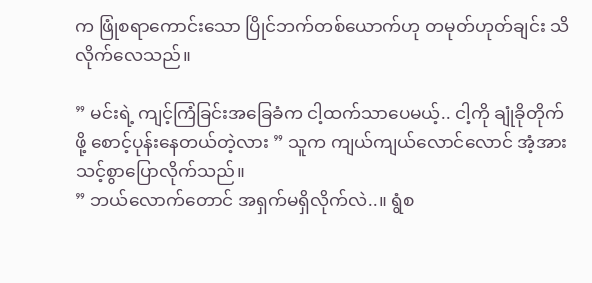က ဖြုံစရာကောင်းသော ပြိုင်ဘက်တစ်ယောက်ဟု တမုတ်ဟုတ်ချင်း သိလိုက်လေသည်။

” မင်းရဲ့ ကျင့်ကြံခြင်းအခြေခံက ငါ့ထက်သာပေမယ့်.. ငါ့ကို ချုံခိုတိုက်ဖို့ စောင့်ပုန်းနေတယ်တဲ့လား ” သူက ကျယ်ကျယ်လောင်လောင် အံ့အားသင့်စွာပြောလိုက်သည်။
” ဘယ်လောက်တောင် အရှက်မရှိလိုက်လဲ..။ ရွံစ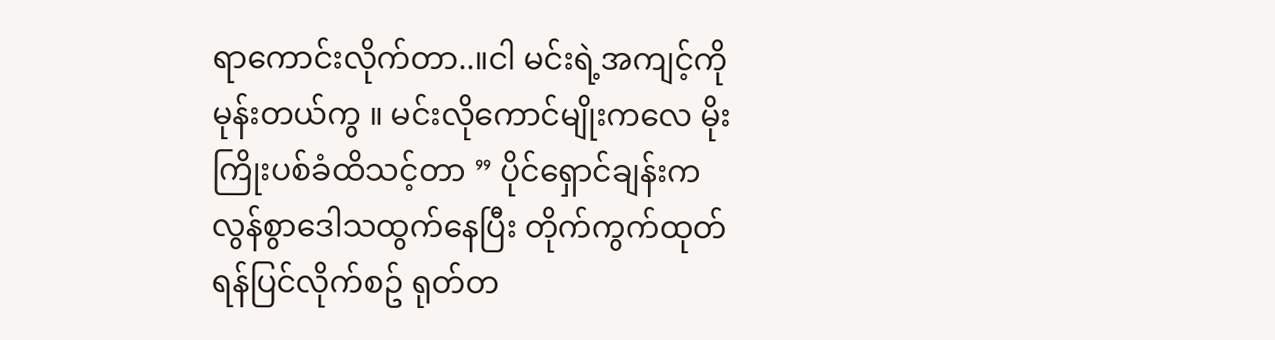ရာကောင်းလိုက်တာ..။ငါ မင်းရဲ့အကျင့်ကို မုန်းတယ်ကွ ။ မင်းလိုကောင်မျိုးကလေ မိုးကြိုးပစ်ခံထိသင့်တာ ” ပိုင်ရှောင်ချန်းက လွန်စွာဒေါသထွက်နေပြီး တိုက်ကွက်ထုတ်ရန်ပြင်လိုက်စဥ် ရုတ်တ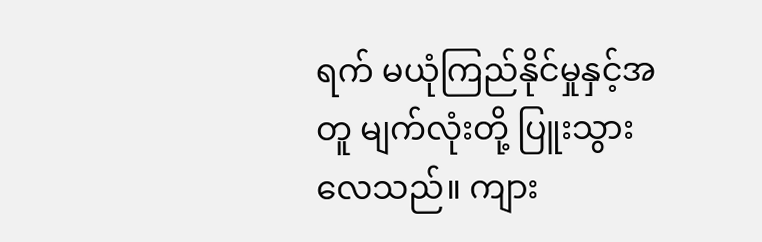ရက် မယုံကြည်နိုင်မှုနှင့်အတူ မျက်လုံးတို့ ပြူးသွားလေသည်။ ကျား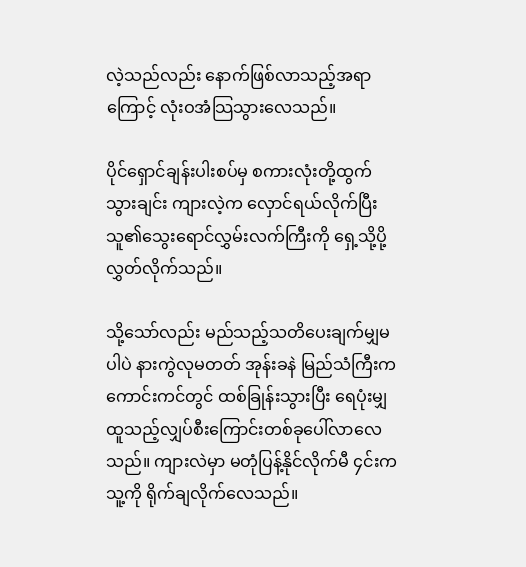လဲ့သည်လည်း နောက်ဖြစ်လာသည့်အရာကြောင့် လုံးဝအံသြသွားလေသည်။

ပိုင်ရှောင်ချန်းပါးစပ်မှ စကားလုံးတို့ထွက်သွားချင်း ကျားလဲ့က လှောင်ရယ်လိုက်ပြီး သူ၏သွေးရောင်လွှမ်းလက်ကြီးကို ရှေ့သို့ပို့လွှတ်လိုက်သည်။

သို့သော်လည်း မည်သည့်သတိပေးချက်မျှမပါပဲ နားကွဲလုမတတ် အုန်းခနဲ မြည်သံကြီးက ကောင်းကင်တွင် ထစ်ခြုန်းသွားပြီး ရေပုံးမျှထူသည့်လျှပ်စီးကြောင်းတစ်ခုပေါ်လာလေသည်။ ကျားလဲမှာ မတုံပြန့်နိုင်လိုက်မီ ၄င်းက သူ့ကို ရိုက်ချလိုက်လေသည်။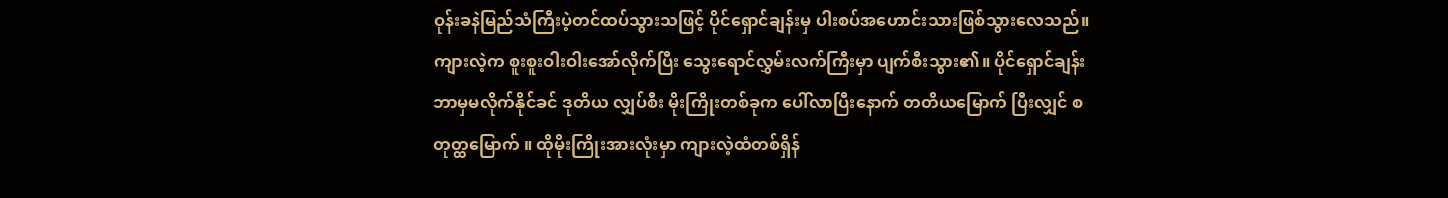ဝုန်းခနဲမြည်သံကြီးပဲ့တင်ထပ်သွားသဖြင့် ပိုင်ရှောင်ချန်းမှ ပါးစပ်အဟောင်းသားဖြစ်သွားလေသည်။ ကျားလဲ့က စူးစူးဝါးဝါးအော်လိုက်ပြီး သွေးရောင်လွှမ်းလက်ကြီးမှာ ပျက်စီးသွား၏။ ပိုင်ရှောင်ချန်းဘာမှမလိုက်နိုင်ခင် ဒုတိယ လျှပ်စီး မိုးကြိုးတစ်ခုက ပေါ်လာပြီးနောက် တတိယမြောက် ပြီးလျှင် စတုတ္ထမြောက် ။ ထိုမိုးကြိုးအားလုံးမှာ ကျားလဲ့ထံတစ်ရှိန်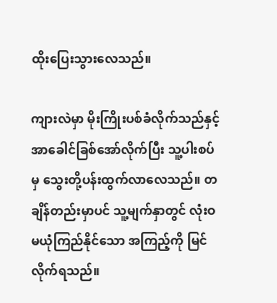ထိုးပြေးသွားလေသည်။

ကျားလဲမှာ မိုးကြိုးပစ်ခံလိုက်သည်နှင့် အာခေါင်ခြစ်အော်လိုက်ပြီး သူ့ပါးစပ်မှ သွေးတို့ပန်းထွက်လာလေသည်။ တချိန်တည်းမှာပင် သူ့မျက်နှာတွင် လုံးဝ မယုံကြည်နိုင်သော အကြည့်ကို မြင်လိုက်ရသည်။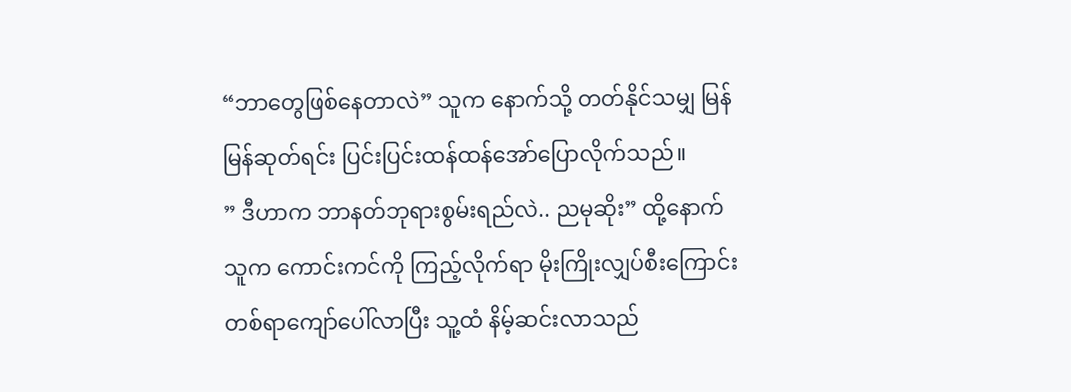“ဘာတွေဖြစ်နေတာလဲ” သူက နောက်သို့ တတ်နိုင်သမျှ မြန်မြန်ဆုတ်ရင်း ပြင်းပြင်းထန်ထန်အော်ပြောလိုက်သည်။
” ဒီဟာက ဘာနတ်ဘုရားစွမ်းရည်လဲ.. ညမုဆိုး” ထို့နောက်သူက ကောင်းကင်ကို ကြည့်လိုက်ရာ မိုးကြိုးလျှပ်စီးကြောင်းတစ်ရာကျော်ပေါ်လာပြီး သူ့ထံ နိမ့်ဆင်းလာသည်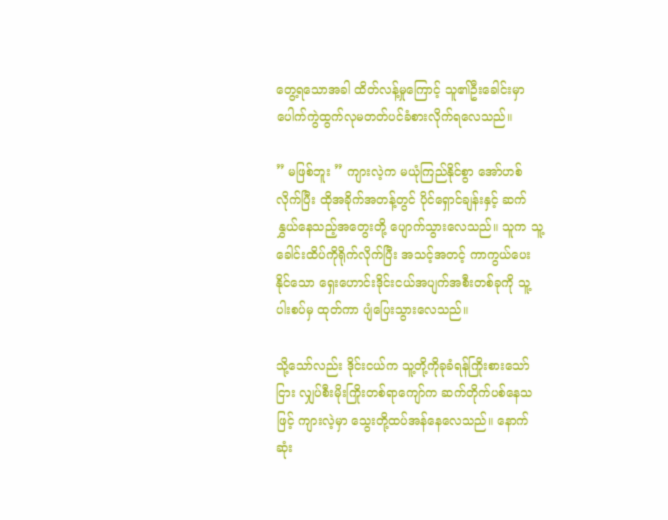တွေ့ရသောအခါ ထိတ်လန့်မှုကြောင့် သူ၏ဦးခေါင်းမှာ ပေါက်ကွဲထွက်လုမတတ်ပင်ခံစားလိုက်ရလေသည်။

” မဖြစ်ဘူး ” ကျားလဲ့က မယုံကြည်နိုင်စွာ အော်ဟစ်လိုက်ပြီး ထိုအခိုက်အတန့်တွင် ပိုင်ရှောင်ချန်းနှင့် ဆက်နွှယ်နေသည့်အတွေးတို့ ပျောက်သွားလေသည်။ သူက သူ့ခေါင်းထိပ်ကိုရိုက်လိုက်ပြီး အသင့်အတင့် ကာကွယ်ပေးနိုင်သော ရှေးဟောင်းဒိုင်းငယ်အပျက်အစီးတစ်ခုကို သူ့ပါးစပ်မှ ထုတ်ကာ ပျံပြေးသွားလေသည်။

သို့သော်လည်း ဒိုင်းငယ်က သူ့တို့ကိုခုခံရန်ကြိုးစားသော်ငြား လျှပ်စီးမိုးကြိုးတစ်ရာကျော်က ဆက်တိုက်ပစ်နေသဖြင့် ကျားလဲ့မှာ သွေးတို့ထပ်အန်နေလေသည်။ နောက်ဆုံး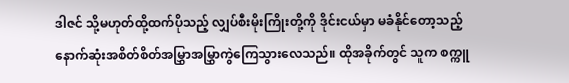ဒါဇင် သို့မဟုတ်ထို့ထက်ပိုသည့် လျှပ်စီးမိုးကြိုးတို့ကို ဒိုင်းငယ်မှာ မခံနိုင်တော့သည့်နောက်ဆုံးအစိတ်စိတ်အမြွှာအမြွှာကွဲကြေသွားလေသည်။ ထိုအခိုက်တွင် သူက စက္ကူ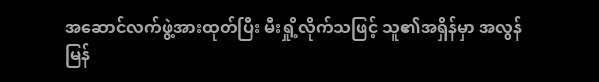အဆောင်လက်ဖွဲ့အားထုတ်ပြီး မီးရှို့လိုက်သဖြင့် သူ၏အရှိန်မှာ အလွန်မြန်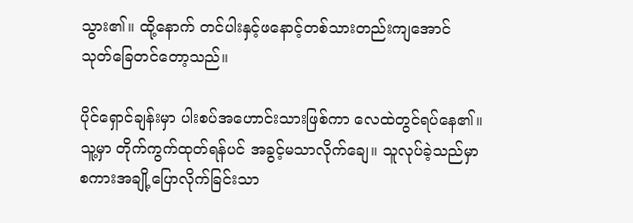သွား၏။ ထို့နောက် တင်ပါးနှင့်ဖနောင့်တစ်သားတည်းကျအောင် သုတ်ခြေတင်တော့သည်။

ပိုင်ရှောင်ချန်းမှာ ပါးစပ်အဟောင်းသားဖြစ်ကာ လေထဲတွင်ရပ်နေ၏။ သူ့မှာ တိုက်ကွက်ထုတ်ရန်ပင် အခွင့်မသာလိုက်ချေ။ သူလုပ်ခဲ့သည်မှာ စကားအချို့ပြောလိုက်ခြင်းသာ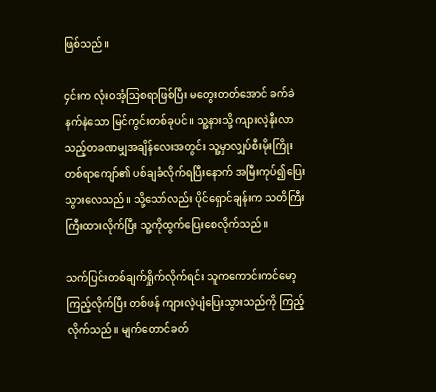ဖြစ်သည်။

၄င်းက လုံးဝအံ့သြစရာဖြစ်ပြီး မတွေးတတ်အောင် ခက်ခဲနက်နဲသော မြင်ကွင်းတစ်ခုပင်။ သူ့နားသို့ ကျားလဲ့နီးလာသည့်တခဏမျှအချိန်လေးအတွင်း သူ့မှာလျှပ်စီးမိုးကြိုးတစ်ရာကျော်၏ ပစ်ချခံလိုက်ရပြီးနောက် အမြီးကုပ်၍ပြေးသွားလေသည်။ သို့သော်လည်း ပိုင်ရှောင်ချန်းက သတိကြီးကြီးထားလိုက်ပြီး သူ့ကိုထွက်ပြေးစေလိုက်သည်။

သက်ပြင်းတစ်ချက်ရှိုက်လိုက်ရင်း သူကကောင်းကင်မော့ကြည့်လိုက်ပြီး တစ်ဖန် ကျားလဲ့ပျံပြေးသွားသည်ကို ကြည့်လိုက်သည်။ မျက်တောင်ခတ်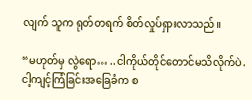လျက် သူက ရုတ်တရက် စိတ်လှုပ်ရှားလာသည်။

“မဟုတ်မှ လွဲရော… ..ငါကိုယ်တိုင်တောင်မသိလိုက်ပဲ.ငါ့ကျင့်ကြံခြင်းအခြေခံက စ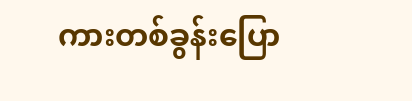ကားတစ်ခွန်းပြော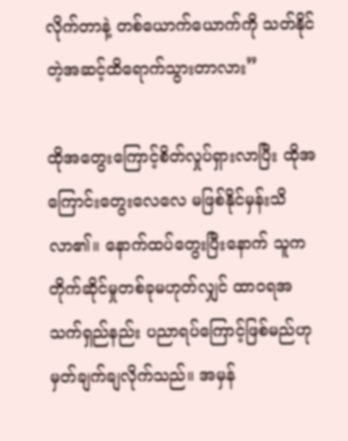လိုက်တာနဲ့ တစ်ယောက်ယောက်ကို သတ်နိုင်တဲ့အဆင့်ထိရောက်သွားတာလား”

ထိုအတွေးကြောင့်စိတ်လှုပ်ရှားလာပြီး ထိုအကြောင်းတွေးလေလေ မဖြစ်နိုင်မှန်းသိလာ၏။ နောက်ထပ်တွေးပြီးနောက် သူက တိုက်ဆိုင်မှုတစ်ခုမဟုတ်လျှင် ထာဝရအသက်ရှည်နည်း ပညာရပ်ကြောင့်ဖြစ်မည်ဟု မှတ်ချက်ချလိုက်သည်။ အမှန်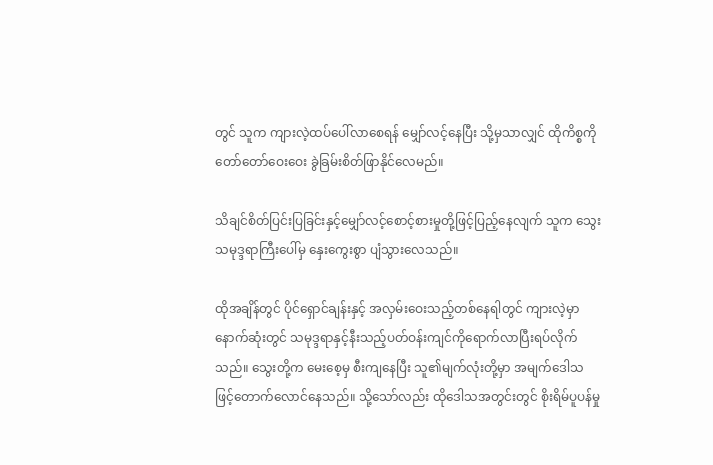တွင် သူက ကျားလဲ့ထပ်ပေါ်လာစေရန် မျှော်လင့်နေပြီး သို့မှသာလျှင် ထိုကိစ္စကို တော်တော်ဝေးဝေး ခွဲခြမ်းစိတ်ဖြာနိုင်လေမည်။

သိချင်စိတ်ပြင်းပြခြင်းနှင့်မျှော်လင့်စောင့်စားမှုတို့ဖြင့်ပြည့်နေလျက် သူက သွေးသမုဒ္ဒရာကြီးပေါ်မှ နှေးကွေးစွာ ပျံသွားလေသည်။

ထိုအချိန်တွင် ပိုင်ရှောင်ချန်းနှင့် အလှမ်းဝေးသည့်တစ်နေရါတွင် ကျားလဲ့မှာ နောက်ဆုံးတွင် သမုဒ္ဒရာနှင့်နီးသည့်ပတ်ဝန်းကျင်ကိုရောက်လာပြီးရပ်လိုက်သည်။ သွေးတို့က မေးစေ့မှ စီးကျနေပြီး သူ၏မျက်လုံးတို့မှာ အမျက်ဒေါသဖြင့်တောက်လောင်နေသည်။ သို့သော်လည်း ထိုဒေါသအတွင်းတွင် စိုးရိမ်ပူပန်မှု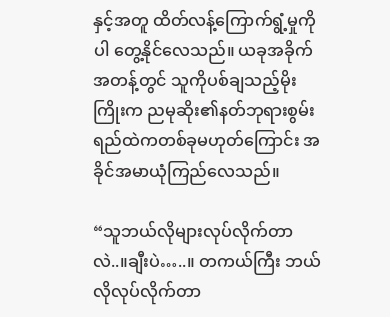နှင့်အတူ ထိတ်လန့်ကြောက်ရွံ့မှုကိုပါ တွေ့နိုင်လေသည်။ ယခုအခိုက်အတန့်တွင် သူကိုပစ်ချသည့်မိုးကြိုးက ညမုဆိုး၏နတ်ဘုရားစွမ်းရည်ထဲကတစ်ခုမဟုတ်ကြောင်း အခိုင်အမာယုံကြည်လေသည်။

“သူဘယ်လိုများလုပ်လိုက်တာလဲ..။ချီးပဲ…..။ တကယ်ကြီး ဘယ်လိုလုပ်လိုက်တာ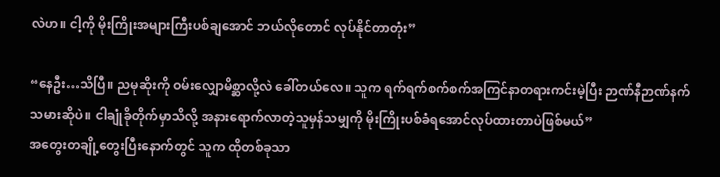လဲဟ။ ငါ့ကို မိုးကြိုးအများကြီးပစ်ချအောင် ဘယ်လိုတောင် လုပ်နိုင်တာတုံး”

“နေဦး…သိပြီ။ ညမုဆိုးကို ဝမ်းလျှောမိစ္ဆာလို့လဲ ခေါ်တယ်လေ။ သူက ရက်ရက်စက်စက်အကြင်နာတရားကင်းမဲ့ပြီး ဉာဏ်နီဉာဏ်နက်သမားဆိုပဲ။ ငါချုံခိုတိုက်မှာသိလို့ အနားရောက်လာတဲ့သူမှန်သမျှကို မိုးကြိုးပစ်ခံရအောင်လုပ်ထားတာပဲဖြစ်မယ်”
အတွေးတချို့တွေးပြီးနောက်တွင် သူက ထိုတစ်ခုသာ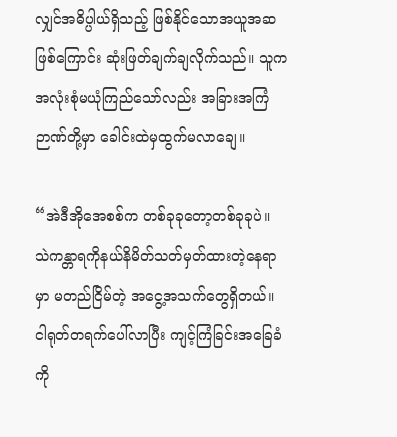လျှင်အဓိပ္ပါယ်ရှိသည့် ဖြစ်နိုင်သောအယူအဆဖြစ်ကြောင်း ဆုံးဖြတ်ချက်ချလိုက်သည်။ သူကအလုံးစုံမယုံကြည်သော်လည်း အခြားအကြံဉာဏ်တို့မှာ ခေါင်းထဲမှထွက်မလာချေ။

“အဲဒီအိုအေစစ်က တစ်ခုခုတော့တစ်ခုခုပဲ။ သဲကန္တာရကိုနယ်နိမိတ်သတ်မှတ်ထားတဲ့နေရာမှာ မတည်ငြိမ်တဲ့ အငွေ့အသက်တွေရှိတယ်။ ငါရုတ်တရက်ပေါ်လာပြီး ကျင့်ကြံခြင်းအခြေခံကို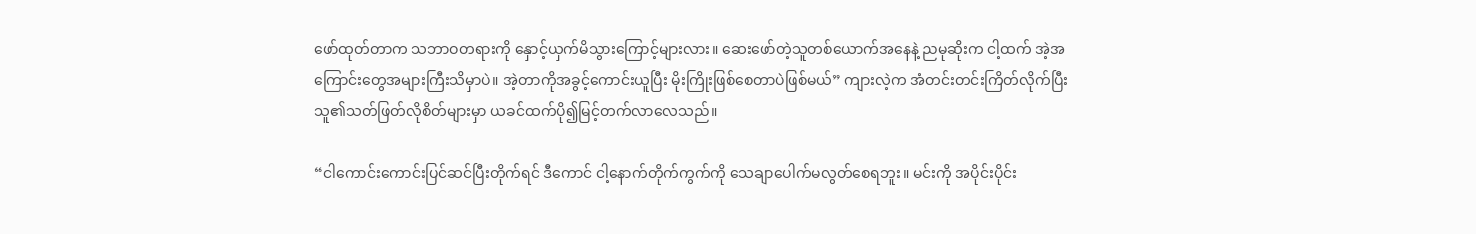ဖော်ထုတ်တာက သဘာဝတရားကို နှောင့်ယှက်မိသွားကြောင့်များလား။ ဆေးဖော်တဲ့သူတစ်ယောက်အနေနဲ့ ညမုဆိုးက ငါ့ထက် အဲ့အကြောင်းတွေအများကြီးသိမှာပဲ။ အဲ့တာကိုအခွင့်ကောင်းယူပြီး မိုးကြိုးဖြစ်စေတာပဲဖြစ်မယ်” ကျားလဲ့က အံတင်းတင်းကြိတ်လိုက်ပြီး သူ၏သတ်ဖြတ်လိုစိတ်များမှာ ယခင်ထက်ပို၍မြင့်တက်လာလေသည်။

“ငါကောင်းကောင်းပြင်ဆင်ပြီးတိုက်ရင် ဒီကောင် ငါ့နောက်တိုက်ကွက်ကို သေချာပေါက်မလွတ်စေရဘူး။ မင်းကို အပိုင်းပိုင်း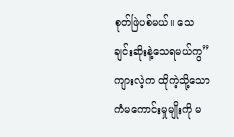စုတ်ဖြဲပစ်မယ်။ သေချင်းဆိုးနဲ့သေရမယ်ကွ” ကျားလဲ့က ထိုကဲ့သို့သော ကံမကောင်းမှုမျိုးကို မ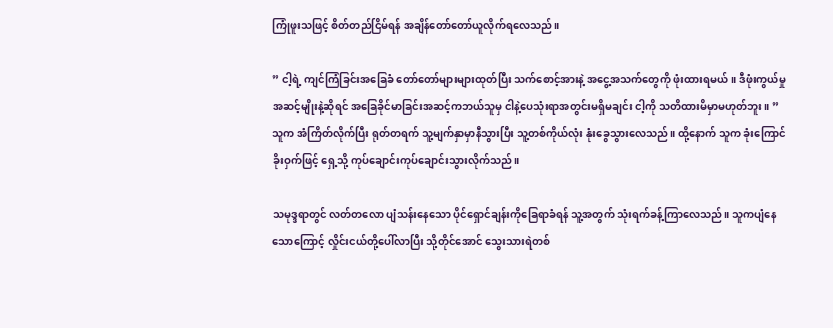ကြုံဖူးသဖြင့် စိတ်တည်ငြိမ်ရန် အချိန်တော်တော်ယူလိုက်ရလေသည်။

” ငါ့ရဲ့ ကျင်ကြံခြင်းအခြေခံ တော်တော်များများထုတ်ပြီး သက်စောင့်အားနဲ့ အငွေ့အသက်တွေကို ဖုံးထားရမယ်။ ဒီဖုံးကွယ်မှုအဆင့်မျိုးနဲ့ဆိုရင် အခြေခိုင်မာခြင်းအဆင့်ကဘယ်သူမှ ငါနဲ့ပေသုံးရာအတွင်းမရှိမချင်း ငါ့ကို သတိထားမိမှာမဟုတ်ဘူး။ ” သူက အံကြိတ်လိုက်ပြီး ရုတ်တရက် သူ့မျက်နှာမှာနီသွားပြီး သူ့တစ်ကိုယ်လုံး နုံးခွေသွားလေသည်။ ထို့နောက် သူက ခုံးကြောင်ခိုးဝှက်ဖြင့် ရှေ့သို့ ကုပ်ချောင်းကုပ်ချောင်းသွားလိုက်သည်။

သမုဒ္ဒရာတွင် လတ်တလော ပျံသန်းနေသော ပိုင်ရှောင်ချန်းကိုခြေရာခံရန် သူ့အတွက် သုံးရက်ခန့်ကြာလေသည်။ သူကပျံနေသောကြောင့် လှိုင်းငယ်တို့ပေါ်လာပြီး သို့တိုင်အောင် သွေးသားရဲတစ်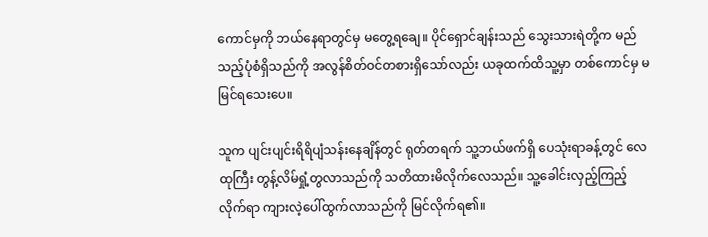ကောင်မှကို ဘယ်နေရာတွင်မှ မတွေ့ရချေ။ ပိုင်ရှောင်ချန်းသည် သွေးသားရဲတို့က မည်သည့်ပုံစံရှိသည်ကို အလွန်စိတ်ဝင်တစားရှိသော်လည်း ယခုထက်ထိသူ့မှာ တစ်ကောင်မှ မမြင်ရသေးပေ။

သူက ပျင်းပျင်းရိရိပျံသန်းနေချိန်တွင် ရုတ်တရက် သူ့ဘယ်ဖက်ရှိ ပေသုံးရာခန့်တွင် လေထုကြီး တွန့်လိမ်ရှုံ့တွလာသည်ကို သတိထားမိလိုက်လေသည်။ သူ့ခေါင်းလှည့်ကြည့်လိုက်ရာ ကျားလဲ့ပေါ်ထွက်လာသည်ကို မြင်လိုက်ရ၏။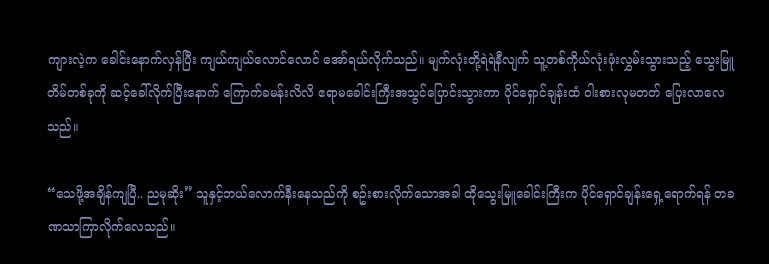ကျားလဲ့က ခေါင်းနောက်လှန်ပြီး ကျယ်ကျယ်လောင်လောင် အော်ရယ်လိုက်သည်။ မျက်လုံးတို့ရဲရဲနီလျက် သူ့တစ်ကိုယ်လုံးဖုံးလွှမ်းသွားသည့် သွေးမြူတိမ်တစ်ခုကို ဆင့်ခေါ်လိုက်ပြီးနောက် ကြောက်ခမန်းလိလိ ဧရာမခေါင်းကြီးအသွင်ပြောင်းသွားကာ ပိုင်ရှောင်ချန်းထံ ဝါးစားလုမတတ် ပြေးလာလေသည်။

“သေဖို့အချိန်ကျပြီ.. ညမုဆိုး” သူနှင့်ဘယ်လောက်နီးနေသည်ကို စဥ်းစားလိုက်သောအခါ ထိုသွေးမြူခေါင်းကြီးက ပိုင်ရှောင်ချန်းရှေ့ရောက်ရန် တခဏသာကြာလိုက်လေသည်။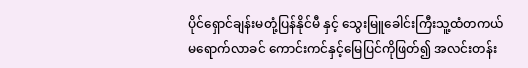ပိုင်ရှောင်ချန်းမတုံ့ပြန်နိုင်မီ နှင့် သွေးမြူခေါင်းကြီးသူ့ထံတကယ်မရောက်လာခင် ကောင်းကင်နှင့်မြေပြင်ကိုဖြတ်၍ အလင်းတန်း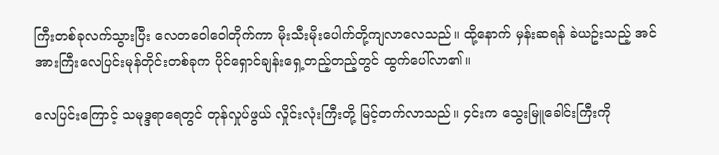ကြီးတစ်ခုလက်သွားပြီး လေတဝေါဝေါတိုက်ကာ မိုးသီးမိုးပေါက်တို့ကျလာလေသည်။ ထို့နောက် မှန်းဆရန် ခဲယဥ်းသည့် အင်အားကြီးလေပြင်းမုန်တိုင်းတစ်ခုက ပိုင်ရှောင်ချန်းရှေ့တည့်တည့်တွင် ထွက်ပေါ်လာ၏။

လေပြင်းကြောင့် သမုဒ္ဒရာရေတွင် တုန်လှုပ်ဖွယ် လှိုင်းလုံးကြီးတို့ မြင့်တက်လာသည်။ ၄င်းက သွေးမြူခေါင်းကြီးကို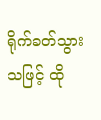ရိုက်ခတ်သွားသဖြင့် ထို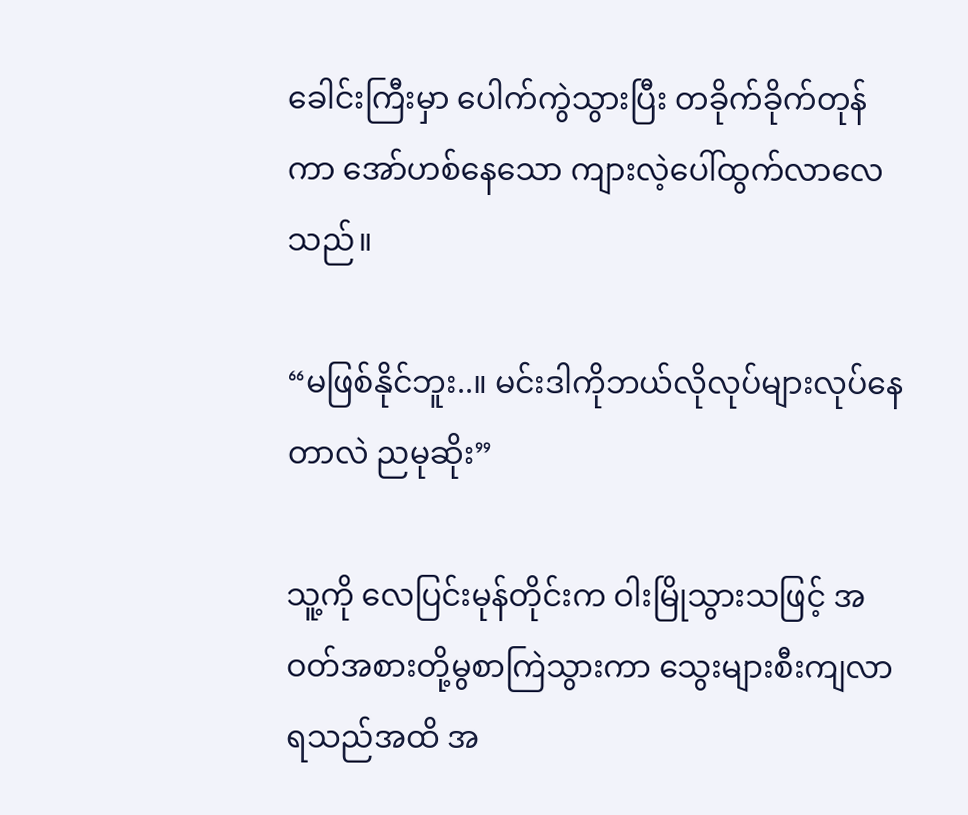ခေါင်းကြီးမှာ ပေါက်ကွဲသွားပြီး တခိုက်ခိုက်တုန်ကာ အော်ဟစ်နေသော ကျားလဲ့ပေါ်ထွက်လာလေသည်။

“မဖြစ်နိုင်ဘူး..။ မင်းဒါကိုဘယ်လိုလုပ်များလုပ်နေတာလဲ ညမုဆိုး”

သူ့ကို လေပြင်းမုန်တိုင်းက ဝါးမြိုသွားသဖြင့် အဝတ်အစားတို့မွစာကြဲသွားကာ သွေးများစီးကျလာရသည်အထိ အ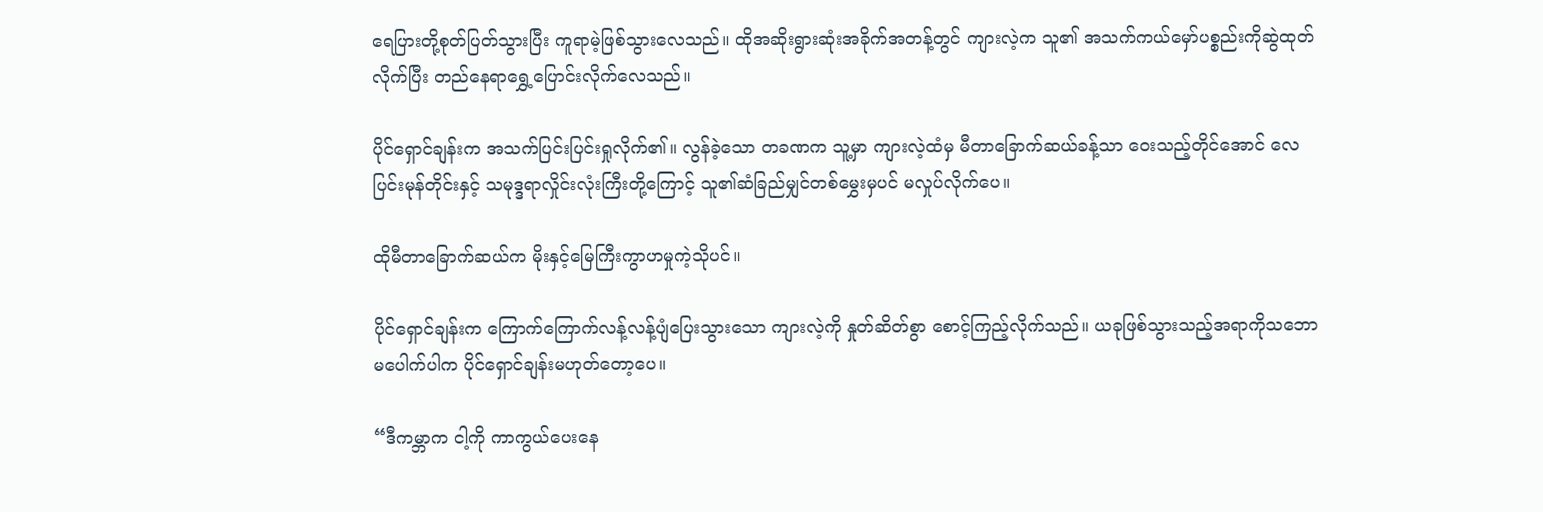ရေပြားတို့စုတ်ပြတ်သွားပြီး ကူရာမဲ့ဖြစ်သွားလေသည်။ ထိုအဆိုးရွားဆုံးအခိုက်အတန့်တွင် ကျားလဲ့က သူ၏ အသက်ကယ်မှော်ပစ္စည်းကိုဆွဲထုတ်လိုက်ပြီး တည်နေရာရွှေ့ပြောင်းလိုက်လေသည်။

ပိုင်ရှောင်ချန်းက အသက်ပြင်းပြင်းရှုလိုက်၏။ လွန်ခဲ့သော တခဏက သူ့မှာ ကျားလဲ့ထံမှ မီတာခြောက်ဆယ်ခန့်သာ ဝေးသည့်တိုင်အောင် လေပြင်းမုန်တိုင်းနှင့် သမုဒ္ဒရာလှိုင်းလုံးကြီးတို့ကြောင့် သူ၏ဆံခြည်မျှင်တစ်မွှေးမှပင် မလှုပ်လိုက်ပေ။

ထိုမီတာခြောက်ဆယ်က မိုးနှင့်မြေကြီးကွာဟမှုကဲ့သိုပင်။

ပိုင်ရှောင်ချန်းက ကြောက်ကြောက်လန့်လန့်ပျံပြေးသွားသော ကျားလဲ့ကို နှုတ်ဆိတ်စွာ စောင့်ကြည့်လိုက်သည်။ ယခုဖြစ်သွားသည့်အရာကိုသဘောမပေါက်ပါက ပိုင်ရှောင်ချန်းမဟုတ်တော့ပေ။

“ဒီကမ္ဘာက ငါ့ကို ကာကွယ်ပေးနေ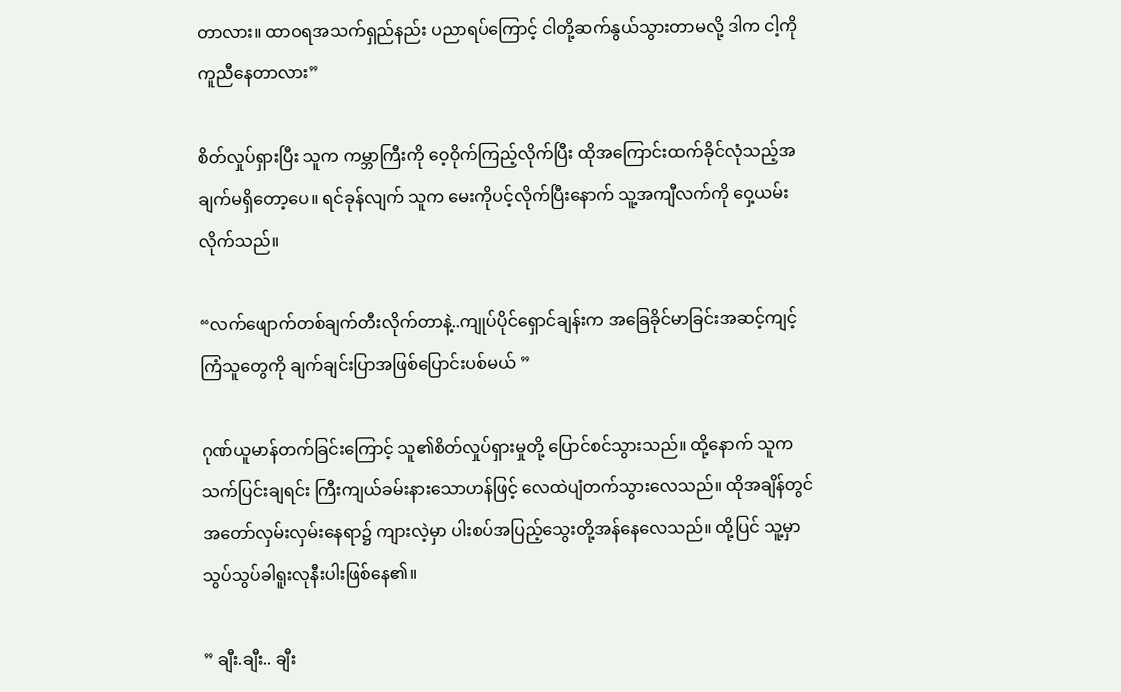တာလား။ ထာဝရအသက်ရှည်နည်း ပညာရပ်ကြောင့် ငါတို့ဆက်နွယ်သွားတာမလို့ ဒါက ငါ့ကို ကူညီနေတာလား”

စိတ်လှုပ်ရှားပြီး သူက ကမ္ဘာကြီးကို ဝေ့ဝိုက်ကြည့်လိုက်ပြီး ထိုအကြောင်းထက်ခိုင်လုံသည့်အချက်မရှိတော့ပေ။ ရင်ခုန်လျက် သူက မေးကိုပင့်လိုက်ပြီးနောက် သူ့အကျီလက်ကို ဝှေ့ယမ်းလိုက်သည်။

“လက်ဖျောက်တစ်ချက်တီးလိုက်တာနဲ့..ကျုပ်ပိုင်ရှောင်ချန်းက အခြေခိုင်မာခြင်းအဆင့်ကျင့်ကြံသူတွေကို ချက်ချင်းပြာအဖြစ်ပြောင်းပစ်မယ် ”

ဂုဏ်ယူမာန်တက်ခြင်းကြောင့် သူ၏စိတ်လှုပ်ရှားမှုတို့ ပြောင်စင်သွားသည်။ ထို့နောက် သူက သက်ပြင်းချရင်း ကြီးကျယ်ခမ်းနားသောဟန်ဖြင့် လေထဲပျံတက်သွားလေသည်။ ထိုအချိန်တွင် အတော်လှမ်းလှမ်းနေရာ၌ ကျားလဲ့မှာ ပါးစပ်အပြည့်သွေးတို့အန်နေလေသည်။ ထို့ပြင် သူ့မှာ သွပ်သွပ်ခါရူးလုနီးပါးဖြစ်နေ၏။

” ချီး.ချီး.. ချီး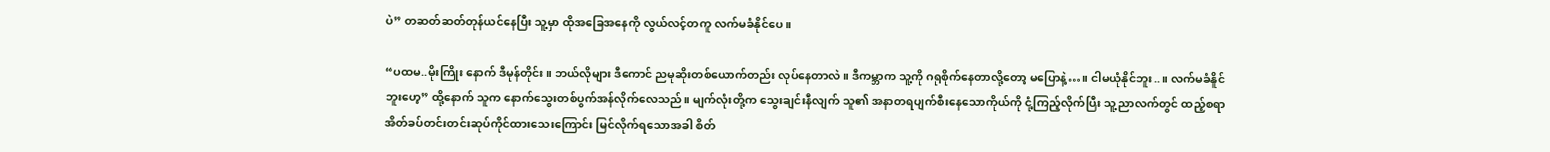ပဲ” တဆတ်ဆတ်တုန်ယင်နေပြီး သူ့မှာ ထိုအခြေအနေကို လွယ်လင့်တကူ လက်မခံနိုင်ပေ။

“ပထမ..မိုးကြိုး နောက် ဒီမုန်တိုင်း။ ဘယ်လိုများ ဒီကောင် ညမုဆိုးတစ်ယောက်တည်း လုပ်နေတာလဲ။ ဒီကမ္ဘာက သူ့ကို ဂရုစိုက်နေတာလို့တော့ မပြောနဲ့…။ ငါမယုံနိုင်ဘူး..။ လက်မခံနိူင်ဘူးဟေ့” ထို့နောက် သူက နောက်သွေးတစ်ပွက်အန်လိုက်လေသည်။ မျက်လုံးတို့က သွေးချင်းနီလျက် သူ၏ အနာတရပျက်စီးနေသောကိုယ်ကို ငုံ့ကြည့်လိုက်ပြီး သူ့ညာလက်တွင် ထည့်စရာအိတ်ခပ်တင်းတင်းဆုပ်ကိုင်ထားသေးကြောင်း မြင်လိုက်ရသောအခါ စိတ်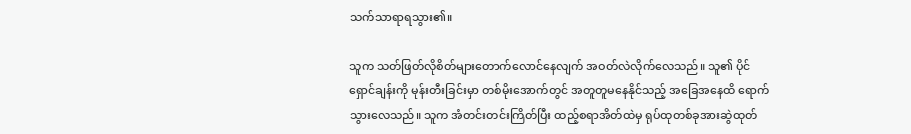သက်သာရာရသွား၏။

သူက သတ်ဖြတ်လိုစိတ်များတောက်လောင်နေလျက် အဝတ်လဲလိုက်လေသည်။ သူ၏ ပိုင်ရှောင်ချန်းကို မုန်းတီးခြင်းမှာ တစ်မိုးအောက်တွင် အတူတူမနေနိုင်သည့် အခြေအနေထိ ရောက်သွားလေသည်။ သူက အံတင်းတင်းကြိတ်ပြီး ထည့်စရာအိတ်ထဲမှ ရုပ်ထုတစ်ခုအားဆွဲထုတ်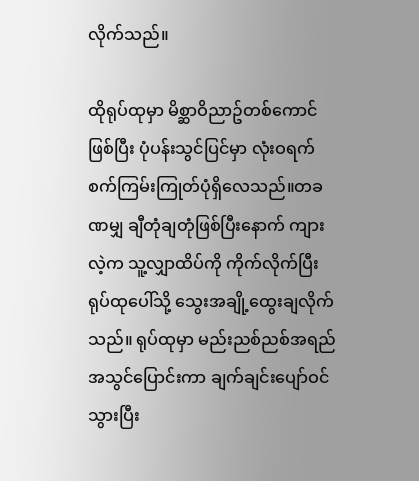လိုက်သည်။

ထိုရုပ်ထုမှာ မိစ္ဆာဝိညာဥ်တစ်ကောင်ဖြစ်ပြီး ပုံပန်းသွင်ပြင်မှာ လုံးဝရက်စက်ကြမ်းကြုတ်ပုံရှိလေသည်။တခဏမျှ ချီတုံချတုံဖြစ်ပြီးနောက် ကျားလဲ့က သူ့လျှာထိပ်ကို ကိုက်လိုက်ပြီး ရုပ်ထုပေါ်သို့ သွေးအချို့ထွေးချလိုက်သည်။ ရုပ်ထုမှာ မည်းညစ်ညစ်အရည်အသွင်ပြောင်းကာ ချက်ချင်းပျော်ဝင်သွားပြီး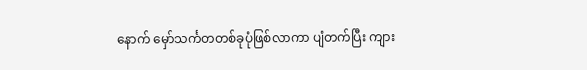နောက် မှော်သင်္ကတတစ်ခုပုံဖြစ်လာကာ ပျံတက်ပြီး ကျား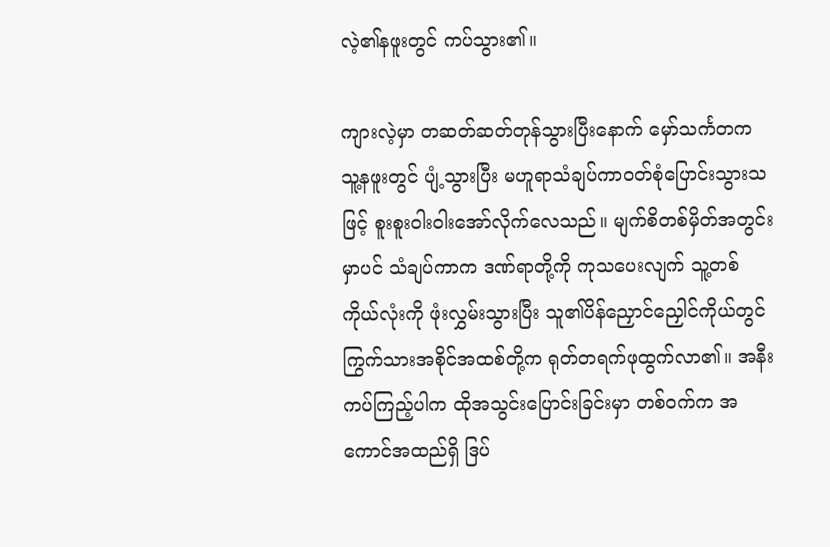လဲ့၏နဖူးတွင် ကပ်သွား၏။

ကျားလဲ့မှာ တဆတ်ဆတ်တုန်သွားပြီးနောက် မှော်သင်္ကတက သူ့နဖူးတွင် ပျံ့သွားပြီး မဟူရာသံချပ်ကာဝတ်စုံပြောင်းသွားသဖြင့် စူးစူးဝါးဝါးအော်လိုက်လေသည်။ မျက်စိတစ်မှိတ်အတွင်းမှာပင် သံချပ်ကာက ဒဏ်ရာတို့ကို ကုသပေးလျက် သူ့တစ်ကိုယ်လုံးကို ဖုံးလွှမ်းသွားပြီး သူ၏ပိန်ညှောင်ညှေါင်ကိုယ်တွင် ကြွက်သားအစိုင်အထစ်တို့က ရုတ်တရက်ဖုထွက်လာ၏။ အနီးကပ်ကြည့်ပါက ထိုအသွင်းပြောင်းခြင်းမှာ တစ်ဝက်က အကောင်အထည်ရှိ ဒြပ်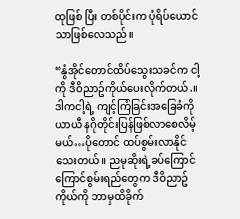ထုဖြစ် ပြီး တစ်ပိုင်းက ပုံရိပ်ယောင်သာဖြစ်လေသည်။

“နွံအိုင်တောင်ထိပ်သွေးသခင်က ငါ့ကို ဒီဝိညာဥ်ကိုယ်ပေးလိုက်တယ်.။ ဒါကငါ့ရဲ့ ကျင့်ကြံခြင်းအခြေခံကို ယာယီ နဂိုတိုင်းပြန်ဖြစ်လာစေလိမ့်မယ်…ပိုတောင် ထပ်စွမ်းလာနိုင်သေးတယ်။ ညမုဆိုးရဲ့ခပ်ကြောင်ကြောင်စွမ်းရည်တွေက ဒီဝိညာဥ်ကိုယ်ကို ဘာမှထိခိုက်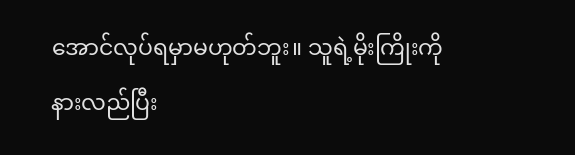အောင်လုပ်ရမှာမဟုတ်ဘူး။ သူရဲ့မိုးကြိုးကို နားလည်ပြီး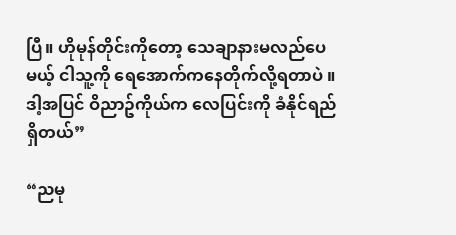ပြီ။ ဟိုမုန်တိုင်းကိုတော့ သေချာနားမလည်ပေမယ့် ငါသူ့ကို ရေအောက်ကနေတိုက်လို့ရတာပဲ ။ ဒါ့အပြင် ဝိညာဥ်ကိုယ်က လေပြင်းကို ခံနိုင်ရည်ရှိတယ်”

“ညမု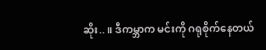ဆိုး..။ ဒီကမ္ဘာက မင်းကို ဂရုစိုက်နေတယ်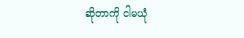ဆိုတာကို ငါမယုံ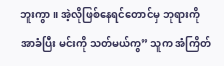ဘူးကွာ။ အဲ့လိုဖြစ်နေရင်တောင်မှ ဘုရားကို အာခံပြီး မင်းကို သတ်မယ်ကွ” သူက အံကြိတ်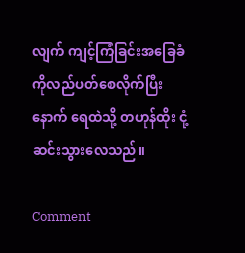လျက် ကျင့်ကြံခြင်းအခြေခံကိုလည်ပတ်စေလိုက်ပြီးနောက် ရေထဲသို့ တဟုန်ထိုး ငုံ့ဆင်းသွားလေသည်။

Comment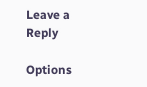Leave a Reply

Options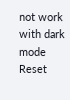not work with dark mode
Reset